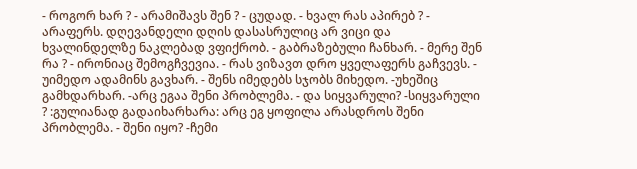- როგორ ხარ ? - არამიშავს შენ ? - ცუდად. - ხვალ რას აპირებ ? - არაფერს. დღევანდელი დღის დასასრულიც არ ვიცი და ხვალინდელზე ნაკლებად ვფიქრობ. - გაბრაზებული ჩანხარ. - მერე შენ რა ? - ირონიაც შემოგჩვევია. - რას ვიზავთ დრო ყველაფერს გაჩვევს. - უიმედო ადამინს გავხარ. - შენს იმედებს სჯობს მიხედო. -უხეშიც გამხდარხარ. -არც ეგაა შენი პრობლემა. - და სიყვარული? -სიყვარული ? :გულიანად გადაიხარხარა: არც ეგ ყოფილა არასდროს შენი პრობლემა. - შენი იყო? -ჩემი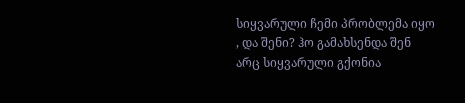სიყვარული ჩემი პრობლემა იყო , და შენი? ჰო გამახსენდა შენ არც სიყვარული გქონია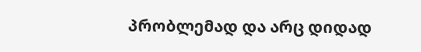პრობლემად და არც დიდად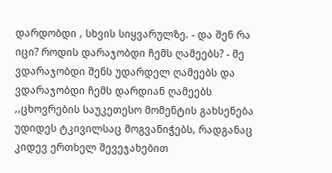დარდობდი , სხვის სიყვარულზე. - და შენ რა იცი? როდის დარაჯობდი ჩემს ღამეებს? - მე ვდარაჯობდი შენს უდარდელ ღამეებს და ვდარაჯობდი ჩემს დარდიან ღამეებს
,,ცხოვრების საუკეთესო მომენტის გახსენება უდიდეს ტკივილსაც მოგვანიჭებს, რადგანაც კიდევ ერთხელ შევეჯახებით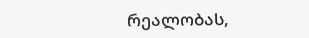რეალობას,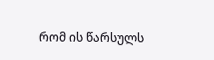რომ ის წარსულს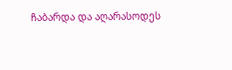ჩაბარდა და აღარასოდეს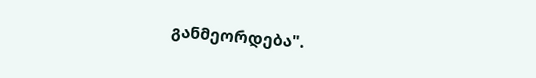განმეორდება".